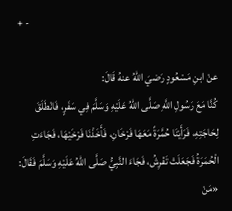+ -

عنْ ابنِ مَسْعُودٍ رَضيَ اللهُ عنهُ قَالَ:
كُنَّا مَعَ رَسُولِ اللَّهِ صَلَّى اللهُ عَلَيْهِ وَسَلَّمَ فِي سَفَرٍ، فَانْطَلَقَ لِحَاجَتِهِ، فَرَأَيْنَا حُمَّرَةً مَعَهَا فَرْخَانِ، فَأَخَذْنَا فَرْخَيْهَا، فَجَاءَتِ الْحُمَرَةُ فَجَعَلَتْ تَفْرِشُ، فَجَاءَ النَّبِيُّ صَلَّى اللهُ عَلَيْهِ وَسَلَّمَ فَقَالَ: «مَنْ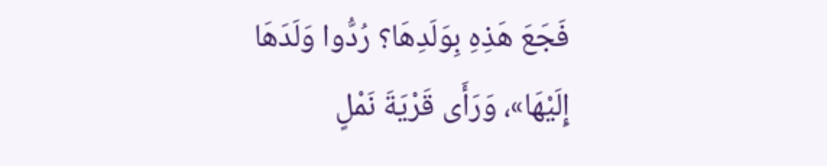فَجَعَ هَذِهِ بِوَلَدِهَا؟ رُدُّوا وَلَدَهَا إِلَيْهَا»، وَرَأَى قَرْيَةَ نَمْلٍ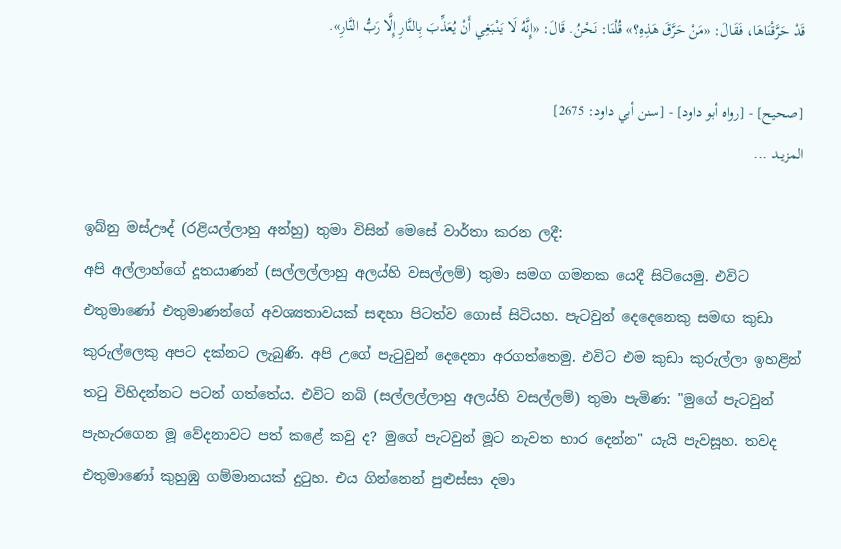قَدْ حَرَّقْنَاهَا، فَقَالَ: «مَنْ حَرَّقَ هَذِهِ؟» قُلْنَا: نَحْنُ. قَالَ: «إِنَّهُ لَا يَنْبَغِي أَنْ يُعَذِّبَ بِالنَّارِ إِلَّا رَبُّ النَّارِ».

[صحيح] - [رواه أبو داود] - [سنن أبي داود: 2675]
المزيــد ...

ඉබ්නු මස්ඌද් (රළියල්ලාහු අන්හු) තුමා විසින් මෙසේ වාර්තා කරන ලදී:
අපි අල්ලාහ්ගේ දූතයාණන් (සල්ලල්ලාහු අලය්හි වසල්ලම්) තුමා සමග ගමනක යෙදී සිටියෙමු. එවිට එතුමාණෝ එතුමාණන්ගේ අවශ්‍යතාවයක් සඳහා පිටත්ව ගොස් සිටියහ. පැටවුන් දෙදෙනෙකු සමඟ කුඩා කුරුල්ලෙකු අපට දක්නට ලැබුණි. අපි උගේ පැටුවුන් දෙදෙනා අරගත්තෙමු. එවිට එම කුඩා කුරුල්ලා ඉහළින් තටු විහිදන්නට පටන් ගත්තේය. එවිට නබි (සල්ලල්ලාහු අලය්හි වසල්ලම්) තුමා පැමිණ: "මුගේ පැටවුන් පැහැරගෙන මූ වේදනාවට පත් කළේ කවු ද? මුගේ පැටවුන් මූට නැවත භාර දෙන්න" යැයි පැවසූහ. තවද එතුමාණෝ කුහුඹු ගම්මානයක් දුටුහ. එය ගින්නෙන් පුළුස්සා දමා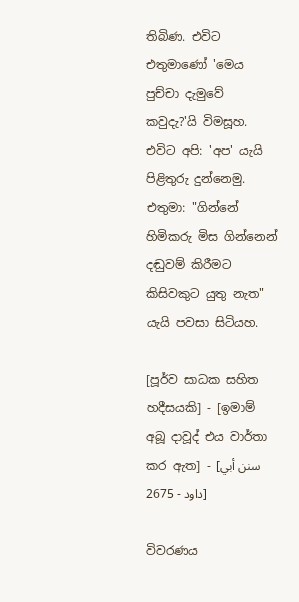තිබිණ. එවිට එතුමාණෝ 'මෙය පුච්චා දැමුවේ කවුදැ?'යි විමසූහ. එවිට අපි: 'අප' යැයි පිළිතුරු දුන්නෙමු. එතුමා: "ගින්නේ හිමිකරු මිස ගින්නෙන් දඬුවම් කිරීමට කිසිවකුට යුතු නැත" යැයි පවසා සිටියහ.

[පූර්ව සාධක සහිත හදීසයකි] - [ඉමාම් අබූ දාවූද් එය වාර්තා කර ඇත] - [سنن أبي داود - 2675]

විවරණය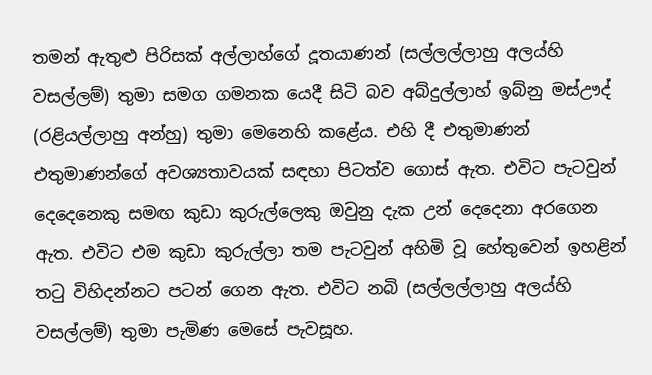තමන් ඇතුළු පිරිසක් අල්ලාහ්ගේ දූතයාණන් (සල්ලල්ලාහු අලය්හි වසල්ලම්) තුමා සමග ගමනක යෙදී සිටි බව අබ්දුල්ලාහ් ඉබ්නු මස්ඌද් (රළියල්ලාහු අන්හු) තුමා මෙනෙහි කළේය. එහි දී එතුමාණන් එතුමාණන්ගේ අවශ්‍යතාවයක් සඳහා පිටත්ව ගොස් ඇත. එවිට පැටවුන් දෙදෙනෙකු සමඟ කුඩා කුරුල්ලෙකු ඔවුනු දැක උන් දෙදෙනා අරගෙන ඇත. එවිට එම කුඩා කුරුල්ලා තම පැටවුන් අහිමි වූ හේතුවෙන් ඉහළින් තටු විහිදන්නට පටන් ගෙන ඇත. එවිට නබි (සල්ලල්ලාහු අලය්හි වසල්ලම්) තුමා පැමිණ මෙසේ පැවසූහ.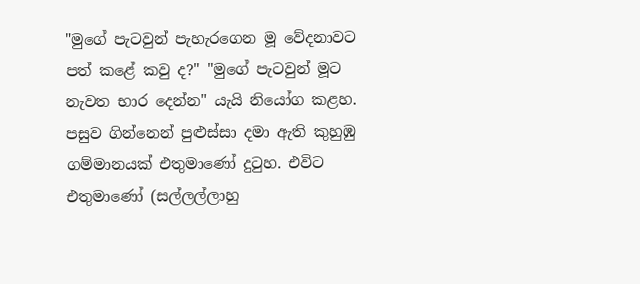"මුගේ පැටවුන් පැහැරගෙන මූ වේදනාවට පත් කළේ කවු ද?" "මුගේ පැටවුන් මූට නැවත භාර දෙන්න" යැයි නියෝග කළහ. පසුව ගින්නෙන් පුළුස්සා දමා ඇති කුහුඹු ගම්මානයක් එතුමාණෝ දුටුහ. එවිට එතුමාණෝ (සල්ලල්ලාහු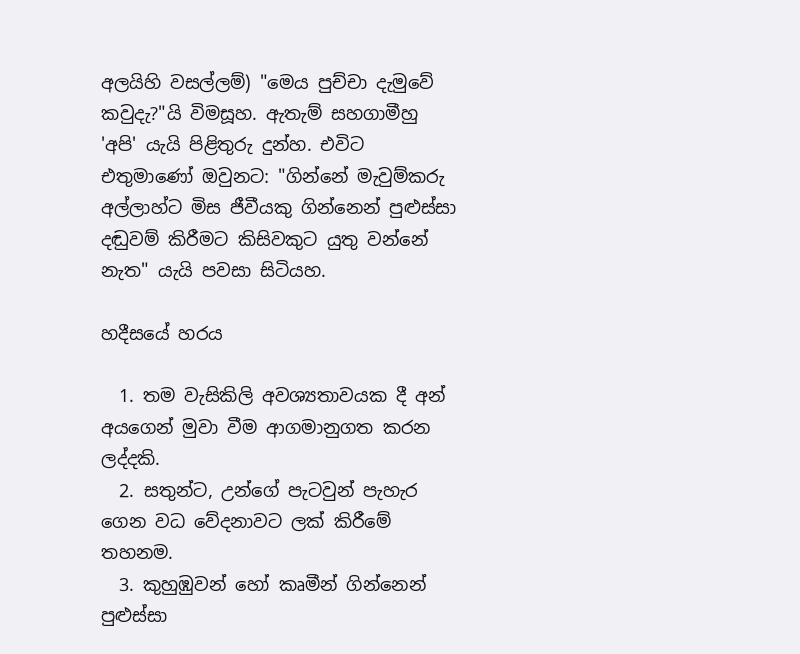අලයිහි වසල්ලම්) "මෙය පුච්චා දැමුවේ කවුදැ?"යි විමසූහ. ඇතැම් සහගාමීහු 'අපි' යැයි පිළිතුරු දුන්හ. එවිට එතුමාණෝ ඔවුනට: "ගින්නේ මැවුම්කරු අල්ලාහ්ට මිස ජීවීයකු ගින්නෙන් පුළුස්සා දඬුවම් කිරීමට කිසිවකුට යුතු වන්නේ නැත" යැයි පවසා සිටියහ.

හදීසයේ හරය

  1. තම වැසිකිලි අවශ්‍යතාවයක දී අන් අයගෙන් මුවා වීම ආගමානුගත කරන ලද්දකි.
  2. සතුන්ට, උන්ගේ පැටවුන් පැහැර ගෙන වධ වේදනාවට ලක් කිරීමේ තහනම.
  3. කුහුඹුවන් හෝ කෘමීන් ගින්නෙන් පුළුස්සා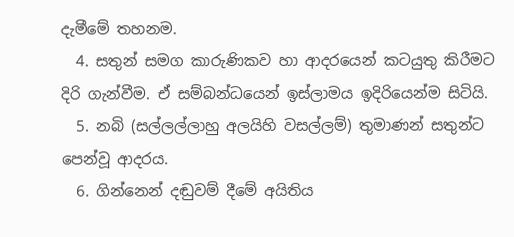දැමීමේ තහනම.
  4. සතුන් සමග කාරුණිකව හා ආදරයෙන් කටයුතු කිරීමට දිරි ගැන්වීම. ඒ සම්බන්ධයෙන් ඉස්ලාමය ඉදිරියෙන්ම සිටියි.
  5. නබි (සල්ලල්ලාහු අලයිහි වසල්ලම්) තුමාණන් සතුන්ට පෙන්වූ ආදරය.
  6. ගින්නෙන් දඬුවම් දීමේ අයිතිය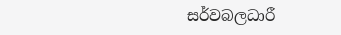සර්වබලධාරී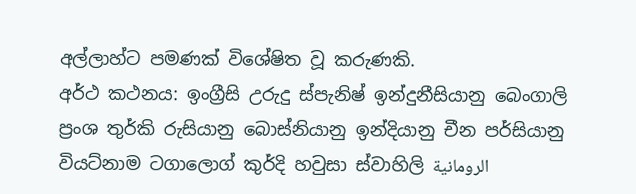අල්ලාහ්ට පමණක් විශේෂිත වූ කරුණකි.
අර්ථ කථනය: ඉංග්‍රීසි උරුදු ස්පැනිෂ් ඉන්දුනීසියානු බෙංගාලි ප්‍රංශ තුර්කි රුසියානු බොස්නියානු ඉන්දියානු චීන පර්සියානු වියට්නාම ටගාලොග් කුර්දි හවුසා ස්වාහිලි الرومانية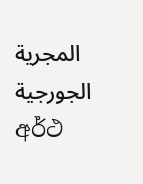المجرية الجورجية
අර්ථ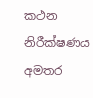කථන නිරීක්ෂණය
අමතර